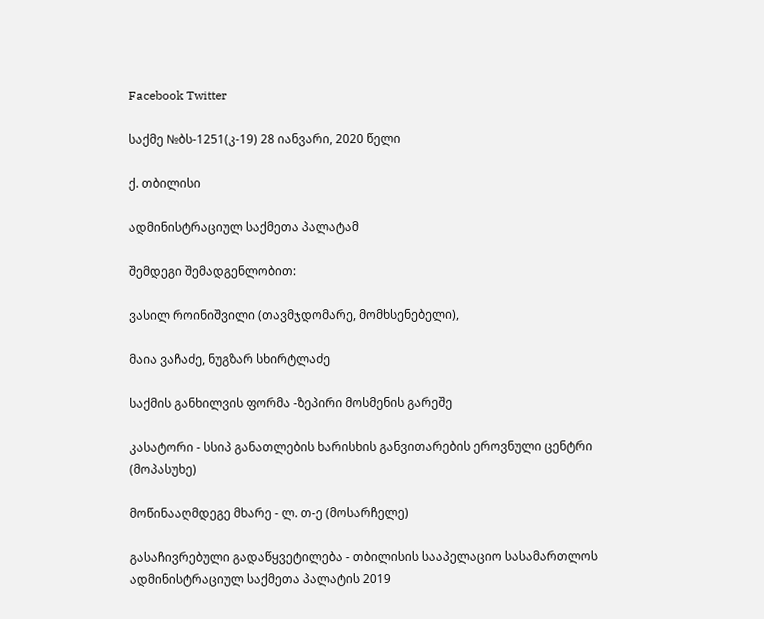Facebook Twitter

საქმე №ბს-1251(კ-19) 28 იანვარი, 2020 წელი

ქ. თბილისი

ადმინისტრაციულ საქმეთა პალატამ

შემდეგი შემადგენლობით:

ვასილ როინიშვილი (თავმჯდომარე, მომხსენებელი),

მაია ვაჩაძე, ნუგზარ სხირტლაძე

საქმის განხილვის ფორმა -ზეპირი მოსმენის გარეშე

კასატორი - სსიპ განათლების ხარისხის განვითარების ეროვნული ცენტრი (მოპასუხე)

მოწინააღმდეგე მხარე - ლ. თ-ე (მოსარჩელე)

გასაჩივრებული გადაწყვეტილება - თბილისის სააპელაციო სასამართლოს ადმინისტრაციულ საქმეთა პალატის 2019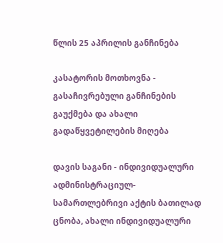წლის 25 აპრილის განჩინება

კასატორის მოთხოვნა - გასაჩივრებული განჩინების გაუქმება და ახალი გადაწყვეტილების მიღება

დავის საგანი - ინდივიდუალური ადმინისტრაციულ-სამართლებრივი აქტის ბათილად ცნობა, ახალი ინდივიდუალური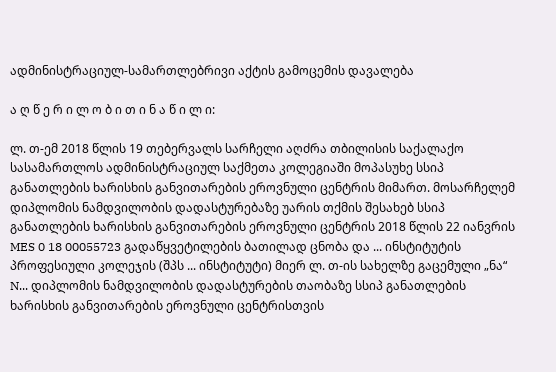ადმინისტრაციულ-სამართლებრივი აქტის გამოცემის დავალება

ა ღ წ ე რ ი ლ ო ბ ი თ ი ნ ა წ ი ლ ი:

ლ. თ-ემ 2018 წლის 19 თებერვალს სარჩელი აღძრა თბილისის საქალაქო სასამართლოს ადმინისტრაციულ საქმეთა კოლეგიაში მოპასუხე სსიპ განათლების ხარისხის განვითარების ეროვნული ცენტრის მიმართ. მოსარჩელემ დიპლომის ნამდვილობის დადასტურებაზე უარის თქმის შესახებ სსიპ განათლების ხარისხის განვითარების ეროვნული ცენტრის 2018 წლის 22 იანვრის MES 0 18 00055723 გადაწყვეტილების ბათილად ცნობა და ... ინსტიტუტის პროფესიული კოლეჯის (შპს ... ინსტიტუტი) მიერ ლ. თ-ის სახელზე გაცემული „ნა“ N... დიპლომის ნამდვილობის დადასტურების თაობაზე სსიპ განათლების ხარისხის განვითარების ეროვნული ცენტრისთვის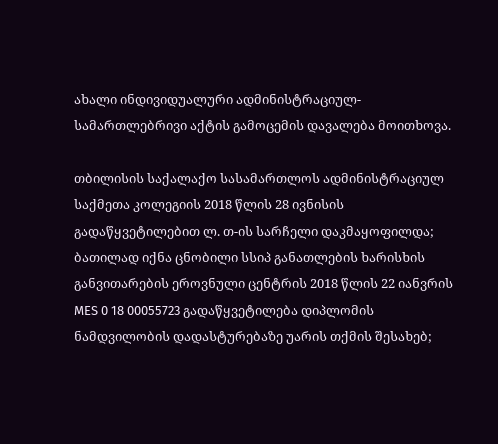ახალი ინდივიდუალური ადმინისტრაციულ-სამართლებრივი აქტის გამოცემის დავალება მოითხოვა.

თბილისის საქალაქო სასამართლოს ადმინისტრაციულ საქმეთა კოლეგიის 2018 წლის 28 ივნისის გადაწყვეტილებით ლ. თ-ის სარჩელი დაკმაყოფილდა; ბათილად იქნა ცნობილი სსიპ განათლების ხარისხის განვითარების ეროვნული ცენტრის 2018 წლის 22 იანვრის MES 0 18 00055723 გადაწყვეტილება დიპლომის ნამდვილობის დადასტურებაზე უარის თქმის შესახებ;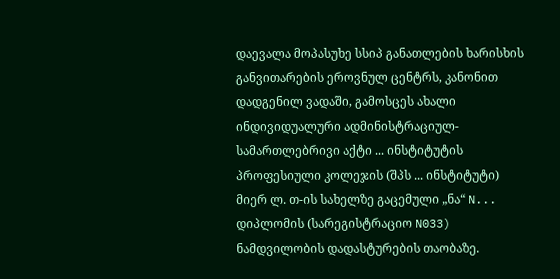დაევალა მოპასუხე სსიპ განათლების ხარისხის განვითარების ეროვნულ ცენტრს, კანონით დადგენილ ვადაში, გამოსცეს ახალი ინდივიდუალური ადმინისტრაციულ-სამართლებრივი აქტი ... ინსტიტუტის პროფესიული კოლეჯის (შპს ... ინსტიტუტი) მიერ ლ. თ-ის სახელზე გაცემული „ნა“ N... დიპლომის (სარეგისტრაციო N033) ნამდვილობის დადასტურების თაობაზე.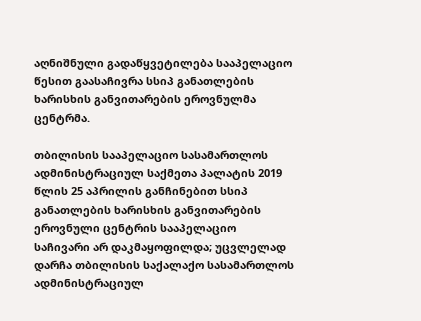აღნიშნული გადაწყვეტილება სააპელაციო წესით გაასაჩივრა სსიპ განათლების ხარისხის განვითარების ეროვნულმა ცენტრმა.

თბილისის სააპელაციო სასამართლოს ადმინისტრაციულ საქმეთა პალატის 2019 წლის 25 აპრილის განჩინებით სსიპ განათლების ხარისხის განვითარების ეროვნული ცენტრის სააპელაციო საჩივარი არ დაკმაყოფილდა; უცვლელად დარჩა თბილისის საქალაქო სასამართლოს ადმინისტრაციულ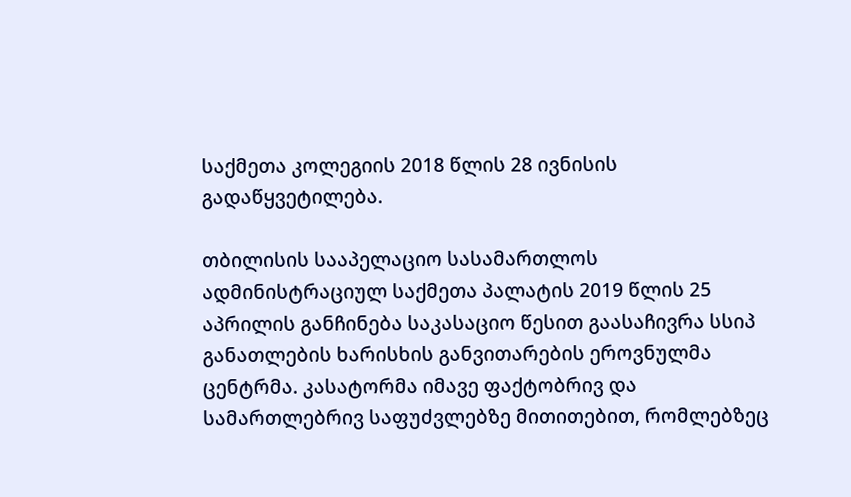საქმეთა კოლეგიის 2018 წლის 28 ივნისის გადაწყვეტილება.

თბილისის სააპელაციო სასამართლოს ადმინისტრაციულ საქმეთა პალატის 2019 წლის 25 აპრილის განჩინება საკასაციო წესით გაასაჩივრა სსიპ განათლების ხარისხის განვითარების ეროვნულმა ცენტრმა. კასატორმა იმავე ფაქტობრივ და სამართლებრივ საფუძვლებზე მითითებით, რომლებზეც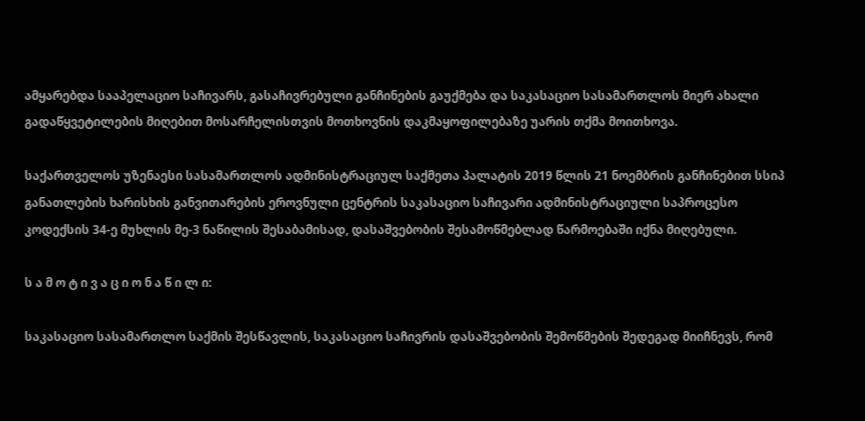ამყარებდა სააპელაციო საჩივარს, გასაჩივრებული განჩინების გაუქმება და საკასაციო სასამართლოს მიერ ახალი გადაწყვეტილების მიღებით მოსარჩელისთვის მოთხოვნის დაკმაყოფილებაზე უარის თქმა მოითხოვა.

საქართველოს უზენაესი სასამართლოს ადმინისტრაციულ საქმეთა პალატის 2019 წლის 21 ნოემბრის განჩინებით სსიპ განათლების ხარისხის განვითარების ეროვნული ცენტრის საკასაციო საჩივარი ადმინისტრაციული საპროცესო კოდექსის 34-ე მუხლის მე-3 ნაწილის შესაბამისად, დასაშვებობის შესამოწმებლად წარმოებაში იქნა მიღებული.

ს ა მ ო ტ ი ვ ა ც ი ო ნ ა წ ი ლ ი:

საკასაციო სასამართლო საქმის შესწავლის, საკასაციო საჩივრის დასაშვებობის შემოწმების შედეგად მიიჩნევს, რომ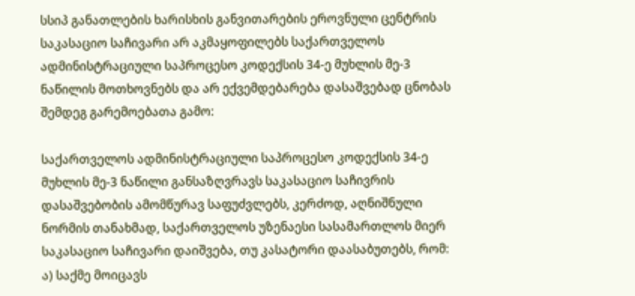სსიპ განათლების ხარისხის განვითარების ეროვნული ცენტრის საკასაციო საჩივარი არ აკმაყოფილებს საქართველოს ადმინისტრაციული საპროცესო კოდექსის 34-ე მუხლის მე-3 ნაწილის მოთხოვნებს და არ ექვემდებარება დასაშვებად ცნობას შემდეგ გარემოებათა გამო:

საქართველოს ადმინისტრაციული საპროცესო კოდექსის 34-ე მუხლის მე-3 ნაწილი განსაზღვრავს საკასაციო საჩივრის დასაშვებობის ამომწურავ საფუძვლებს, კერძოდ, აღნიშნული ნორმის თანახმად, საქართველოს უზენაესი სასამართლოს მიერ საკასაციო საჩივარი დაიშვება, თუ კასატორი დაასაბუთებს, რომ: ა) საქმე მოიცავს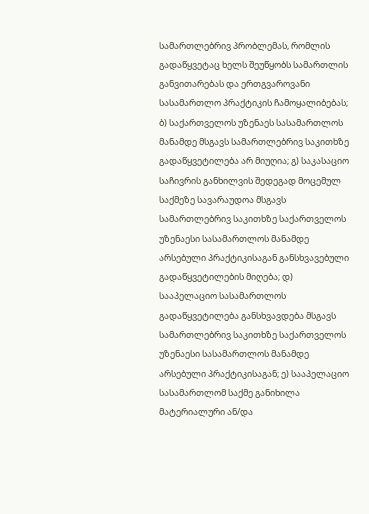სამართლებრივ პრობლემას, რომლის გადაწყვეტაც ხელს შეუწყობს სამართლის განვითარებას და ერთგვაროვანი სასამართლო პრაქტიკის ჩამოყალიბებას; ბ) საქართველოს უზენაეს სასამართლოს მანამდე მსგავს სამართლებრივ საკითხზე გადაწყვეტილება არ მიუღია; გ) საკასაციო საჩივრის განხილვის შედეგად მოცემულ საქმეზე სავარაუდოა მსგავს სამართლებრივ საკითხზე საქართველოს უზენაესი სასამართლოს მანამდე არსებული პრაქტიკისაგან განსხვავებული გადაწყვეტილების მიღება; დ) სააპელაციო სასამართლოს გადაწყვეტილება განსხვავდება მსგავს სამართლებრივ საკითხზე საქართველოს უზენაესი სასამართლოს მანამდე არსებული პრაქტიკისაგან; ე) სააპელაციო სასამართლომ საქმე განიხილა მატერიალური ან/და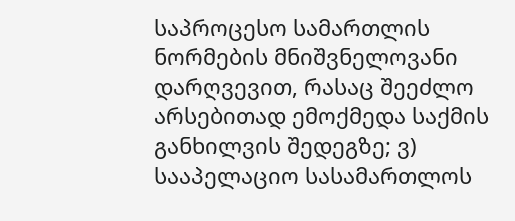საპროცესო სამართლის ნორმების მნიშვნელოვანი დარღვევით, რასაც შეეძლო არსებითად ემოქმედა საქმის განხილვის შედეგზე; ვ) სააპელაციო სასამართლოს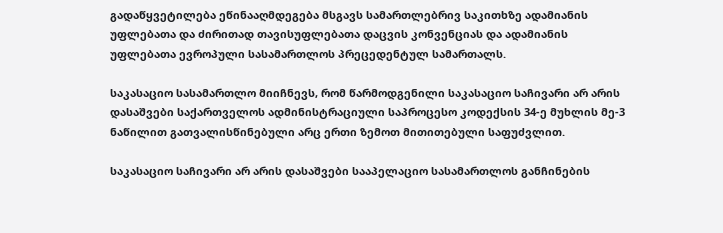გადაწყვეტილება ეწინააღმდეგება მსგავს სამართლებრივ საკითხზე ადამიანის უფლებათა და ძირითად თავისუფლებათა დაცვის კონვენციას და ადამიანის უფლებათა ევროპული სასამართლოს პრეცედენტულ სამართალს.

საკასაციო სასამართლო მიიჩნევს, რომ წარმოდგენილი საკასაციო საჩივარი არ არის დასაშვები საქართველოს ადმინისტრაციული საპროცესო კოდექსის 34-ე მუხლის მე-3 ნაწილით გათვალისწინებული არც ერთი ზემოთ მითითებული საფუძვლით.

საკასაციო საჩივარი არ არის დასაშვები სააპელაციო სასამართლოს განჩინების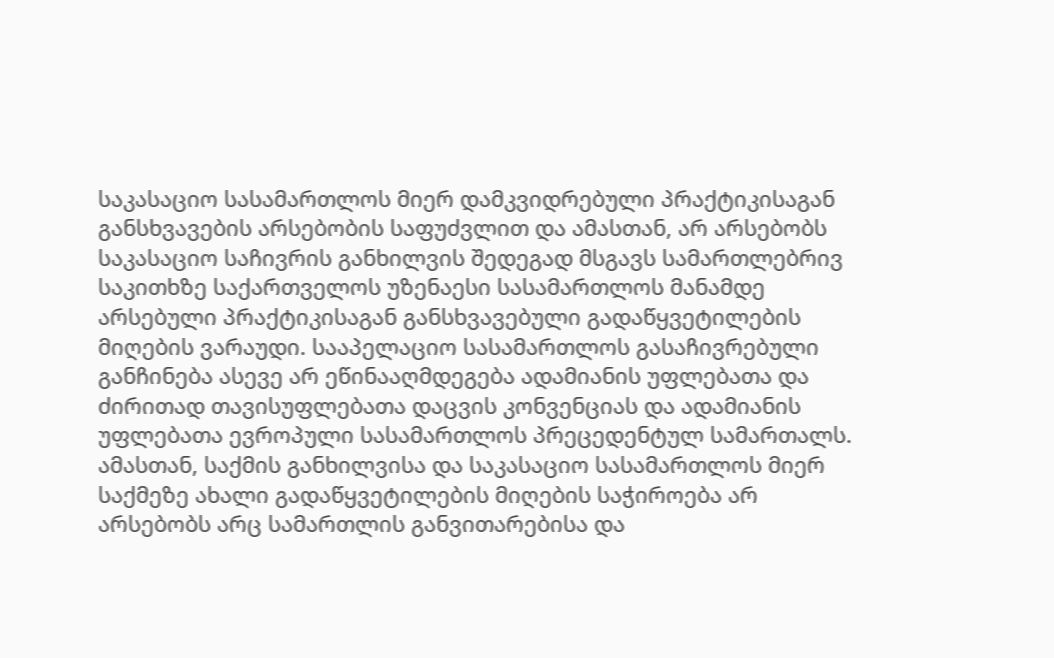საკასაციო სასამართლოს მიერ დამკვიდრებული პრაქტიკისაგან განსხვავების არსებობის საფუძვლით და ამასთან, არ არსებობს საკასაციო საჩივრის განხილვის შედეგად მსგავს სამართლებრივ საკითხზე საქართველოს უზენაესი სასამართლოს მანამდე არსებული პრაქტიკისაგან განსხვავებული გადაწყვეტილების მიღების ვარაუდი. სააპელაციო სასამართლოს გასაჩივრებული განჩინება ასევე არ ეწინააღმდეგება ადამიანის უფლებათა და ძირითად თავისუფლებათა დაცვის კონვენციას და ადამიანის უფლებათა ევროპული სასამართლოს პრეცედენტულ სამართალს. ამასთან, საქმის განხილვისა და საკასაციო სასამართლოს მიერ საქმეზე ახალი გადაწყვეტილების მიღების საჭიროება არ არსებობს არც სამართლის განვითარებისა და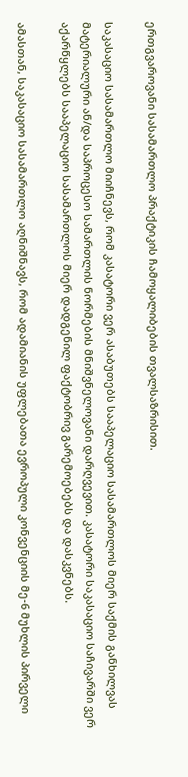ერთგვაროვანი სასამართლო პრაქტიკის ჩამოყალიბების თვალსაზრისით.

საკასაციო სასამართლო მიიჩნევს, რომ კასატორი ვერ ასაბუთებს სააპელაციო სასამართლოს მიერ საქმის განხილვას მატერიალური ან/და საპროცესო სამართლის ნორმების მნიშვნელოვანი დარღვევით. კასატორი საკასაციო საჩივარში ვერ აქარწყლებს სააპელაციო სასამართლოს მიერ დადგენილ ფაქტობრივ გარემოებებს და დასკვნებს.

ამასთან, საკასაციო სასამართლო აღნიშნავს, რომ ადამიანის უფლებათა ევროპული კონვენციის მე-6 მუხლის პირველი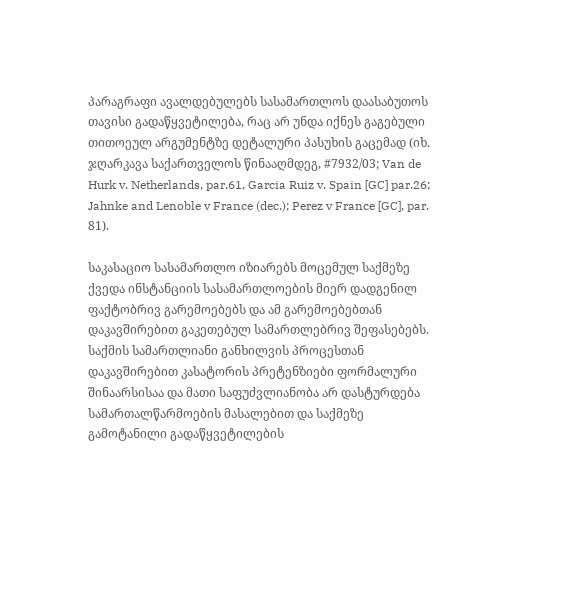პარაგრაფი ავალდებულებს სასამართლოს დაასაბუთოს თავისი გადაწყვეტილება, რაც არ უნდა იქნეს გაგებული თითოეულ არგუმენტზე დეტალური პასუხის გაცემად (იხ. ჯღარკავა საქართველოს წინააღმდეგ, #7932/03; Van de Hurk v. Netherlands, par.61, Garcia Ruiz v. Spain [GC] par.26; Jahnke and Lenoble v France (dec.); Perez v France [GC], par. 81).

საკასაციო სასამართლო იზიარებს მოცემულ საქმეზე ქვედა ინსტანციის სასამართლოების მიერ დადგენილ ფაქტობრივ გარემოებებს და ამ გარემოებებთან დაკავშირებით გაკეთებულ სამართლებრივ შეფასებებს. საქმის სამართლიანი განხილვის პროცესთან დაკავშირებით კასატორის პრეტენზიები ფორმალური შინაარსისაა და მათი საფუძვლიანობა არ დასტურდება სამართალწარმოების მასალებით და საქმეზე გამოტანილი გადაწყვეტილების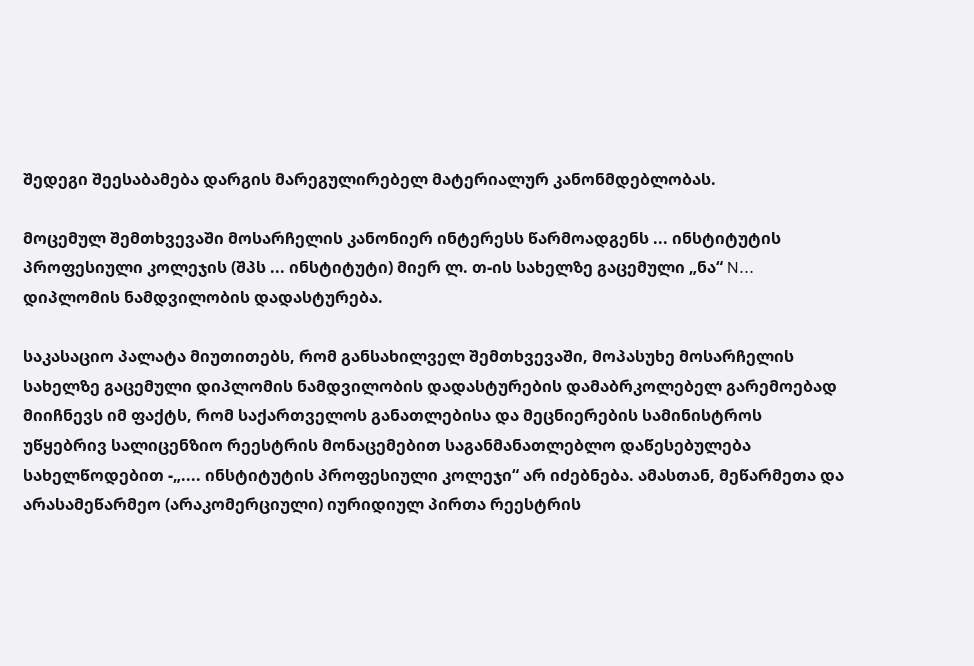შედეგი შეესაბამება დარგის მარეგულირებელ მატერიალურ კანონმდებლობას.

მოცემულ შემთხვევაში მოსარჩელის კანონიერ ინტერესს წარმოადგენს ... ინსტიტუტის პროფესიული კოლეჯის (შპს ... ინსტიტუტი) მიერ ლ. თ-ის სახელზე გაცემული „ნა“ N... დიპლომის ნამდვილობის დადასტურება.

საკასაციო პალატა მიუთითებს, რომ განსახილველ შემთხვევაში, მოპასუხე მოსარჩელის სახელზე გაცემული დიპლომის ნამდვილობის დადასტურების დამაბრკოლებელ გარემოებად მიიჩნევს იმ ფაქტს, რომ საქართველოს განათლებისა და მეცნიერების სამინისტროს უწყებრივ სალიცენზიო რეესტრის მონაცემებით საგანმანათლებლო დაწესებულება სახელწოდებით -„.... ინსტიტუტის პროფესიული კოლეჯი“ არ იძებნება. ამასთან, მეწარმეთა და არასამეწარმეო (არაკომერციული) იურიდიულ პირთა რეესტრის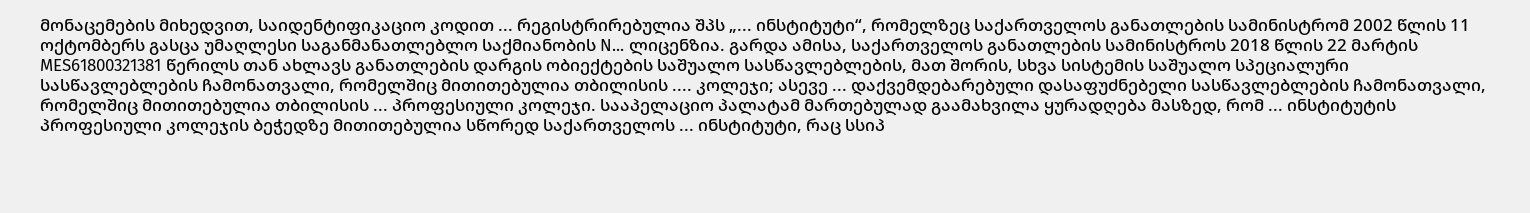მონაცემების მიხედვით, საიდენტიფიკაციო კოდით ... რეგისტრირებულია შპს „... ინსტიტუტი“, რომელზეც საქართველოს განათლების სამინისტრომ 2002 წლის 11 ოქტომბერს გასცა უმაღლესი საგანმანათლებლო საქმიანობის N... ლიცენზია. გარდა ამისა, საქართველოს განათლების სამინისტროს 2018 წლის 22 მარტის MES61800321381 წერილს თან ახლავს განათლების დარგის ობიექტების საშუალო სასწავლებლების, მათ შორის, სხვა სისტემის საშუალო სპეციალური სასწავლებლების ჩამონათვალი, რომელშიც მითითებულია თბილისის .... კოლეჯი; ასევე ... დაქვემდებარებული დასაფუძნებელი სასწავლებლების ჩამონათვალი, რომელშიც მითითებულია თბილისის ... პროფესიული კოლეჯი. სააპელაციო პალატამ მართებულად გაამახვილა ყურადღება მასზედ, რომ ... ინსტიტუტის პროფესიული კოლეჯის ბეჭედზე მითითებულია სწორედ საქართველოს ... ინსტიტუტი, რაც სსიპ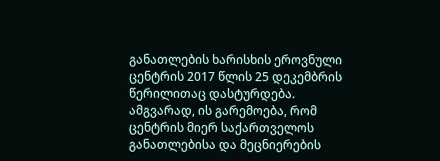განათლების ხარისხის ეროვნული ცენტრის 2017 წლის 25 დეკემბრის წერილითაც დასტურდება. ამგვარად, ის გარემოება, რომ ცენტრის მიერ საქართველოს განათლებისა და მეცნიერების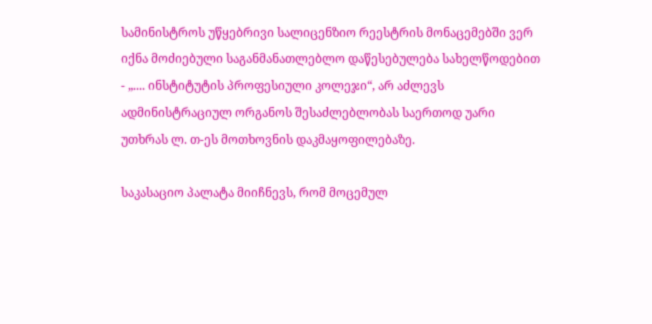სამინისტროს უწყებრივი სალიცენზიო რეესტრის მონაცემებში ვერ იქნა მოძიებული საგანმანათლებლო დაწესებულება სახელწოდებით - „.... ინსტიტუტის პროფესიული კოლეჯი“, არ აძლევს ადმინისტრაციულ ორგანოს შესაძლებლობას საერთოდ უარი უთხრას ლ. თ-ეს მოთხოვნის დაკმაყოფილებაზე.

საკასაციო პალატა მიიჩნევს, რომ მოცემულ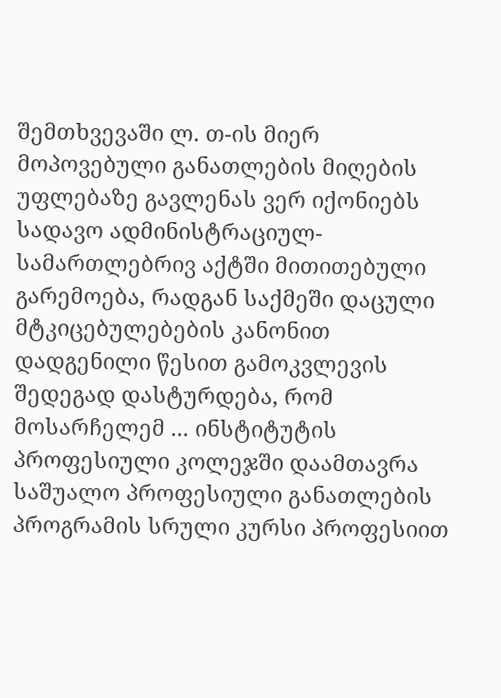შემთხვევაში ლ. თ-ის მიერ მოპოვებული განათლების მიღების უფლებაზე გავლენას ვერ იქონიებს სადავო ადმინისტრაციულ-სამართლებრივ აქტში მითითებული გარემოება, რადგან საქმეში დაცული მტკიცებულებების კანონით დადგენილი წესით გამოკვლევის შედეგად დასტურდება, რომ მოსარჩელემ ... ინსტიტუტის პროფესიული კოლეჯში დაამთავრა საშუალო პროფესიული განათლების პროგრამის სრული კურსი პროფესიით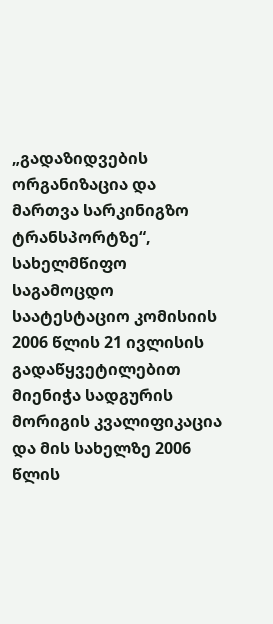„გადაზიდვების ორგანიზაცია და მართვა სარკინიგზო ტრანსპორტზე“, სახელმწიფო საგამოცდო საატესტაციო კომისიის 2006 წლის 21 ივლისის გადაწყვეტილებით მიენიჭა სადგურის მორიგის კვალიფიკაცია და მის სახელზე 2006 წლის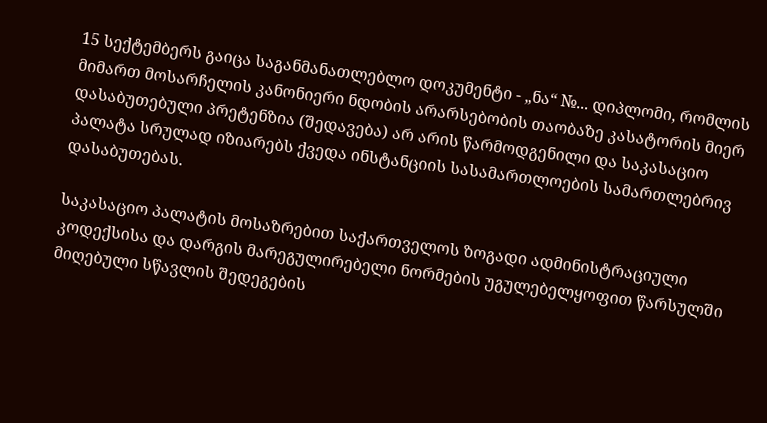15 სექტემბერს გაიცა საგანმანათლებლო დოკუმენტი - „ნა“ №... დიპლომი, რომლის მიმართ მოსარჩელის კანონიერი ნდობის არარსებობის თაობაზე კასატორის მიერ დასაბუთებული პრეტენზია (შედავება) არ არის წარმოდგენილი და საკასაციო პალატა სრულად იზიარებს ქვედა ინსტანციის სასამართლოების სამართლებრივ დასაბუთებას.

საკასაციო პალატის მოსაზრებით საქართველოს ზოგადი ადმინისტრაციული კოდექსისა და დარგის მარეგულირებელი ნორმების უგულებელყოფით წარსულში მიღებული სწავლის შედეგების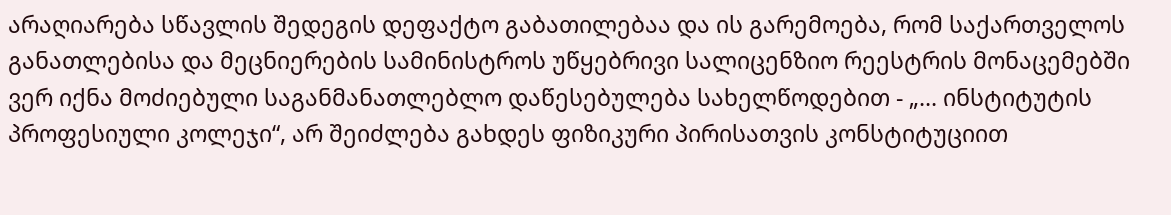არაღიარება სწავლის შედეგის დეფაქტო გაბათილებაა და ის გარემოება, რომ საქართველოს განათლებისა და მეცნიერების სამინისტროს უწყებრივი სალიცენზიო რეესტრის მონაცემებში ვერ იქნა მოძიებული საგანმანათლებლო დაწესებულება სახელწოდებით - „... ინსტიტუტის პროფესიული კოლეჯი“, არ შეიძლება გახდეს ფიზიკური პირისათვის კონსტიტუციით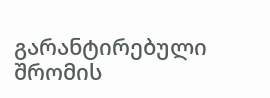გარანტირებული შრომის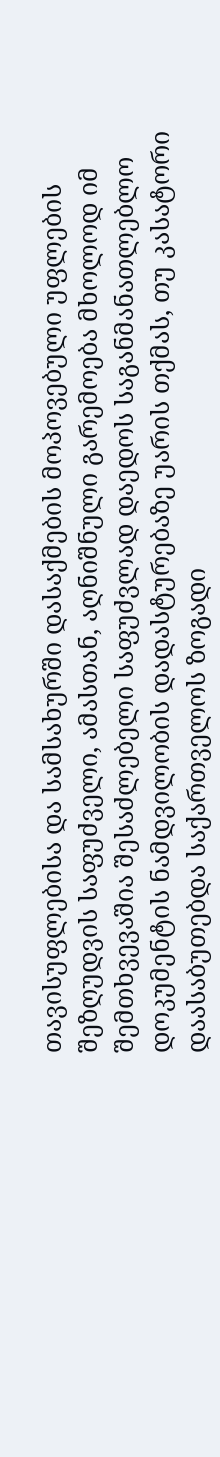თავისუფლებისა და სამსახურში დასაქმების მოპოვებული უფლების შეზღუდვის საფუძველი, ამასთან, აღნიშნული გარემოება მხოლოდ იმ შემთხვევაშია შესაძლებელი საფუძვლად დაედოს საგანმანათლებლო დოკუმენტის ნამდვილობის დადასტურებაზე უარის თქმას, თუ კასატორი დაასაბუთებდა საქართველოს ზოგადი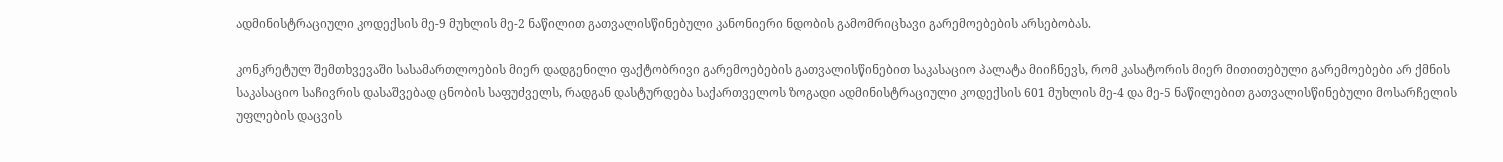ადმინისტრაციული კოდექსის მე-9 მუხლის მე-2 ნაწილით გათვალისწინებული კანონიერი ნდობის გამომრიცხავი გარემოებების არსებობას.

კონკრეტულ შემთხვევაში სასამართლოების მიერ დადგენილი ფაქტობრივი გარემოებების გათვალისწინებით საკასაციო პალატა მიიჩნევს, რომ კასატორის მიერ მითითებული გარემოებები არ ქმნის საკასაციო საჩივრის დასაშვებად ცნობის საფუძველს, რადგან დასტურდება საქართველოს ზოგადი ადმინისტრაციული კოდექსის 601 მუხლის მე-4 და მე-5 ნაწილებით გათვალისწინებული მოსარჩელის უფლების დაცვის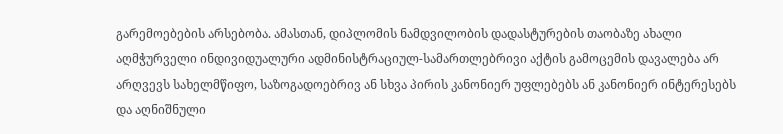გარემოებების არსებობა. ამასთან, დიპლომის ნამდვილობის დადასტურების თაობაზე ახალი აღმჭურველი ინდივიდუალური ადმინისტრაციულ-სამართლებრივი აქტის გამოცემის დავალება არ არღვევს სახელმწიფო, საზოგადოებრივ ან სხვა პირის კანონიერ უფლებებს ან კანონიერ ინტერესებს და აღნიშნული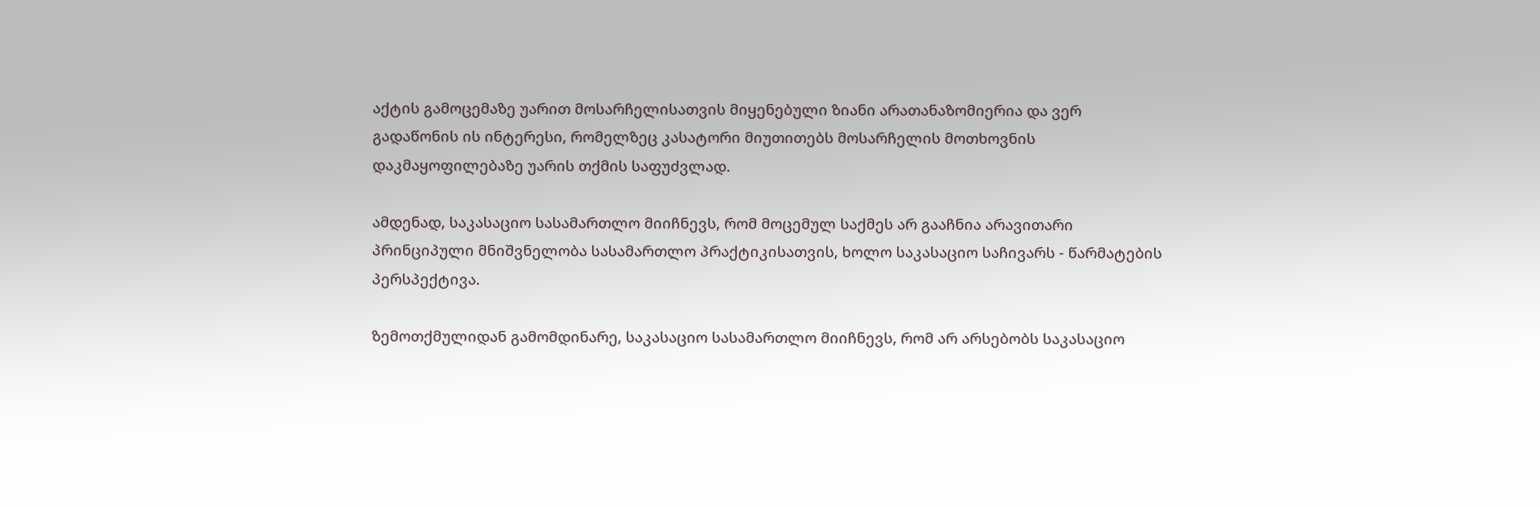აქტის გამოცემაზე უარით მოსარჩელისათვის მიყენებული ზიანი არათანაზომიერია და ვერ გადაწონის ის ინტერესი, რომელზეც კასატორი მიუთითებს მოსარჩელის მოთხოვნის დაკმაყოფილებაზე უარის თქმის საფუძვლად.

ამდენად, საკასაციო სასამართლო მიიჩნევს, რომ მოცემულ საქმეს არ გააჩნია არავითარი პრინციპული მნიშვნელობა სასამართლო პრაქტიკისათვის, ხოლო საკასაციო საჩივარს - წარმატების პერსპექტივა.

ზემოთქმულიდან გამომდინარე, საკასაციო სასამართლო მიიჩნევს, რომ არ არსებობს საკასაციო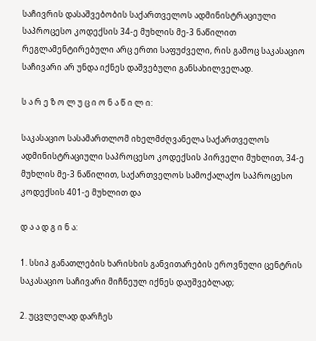საჩივრის დასაშვებობის საქართველოს ადმინისტრაციული საპროცესო კოდექსის 34-ე მუხლის მე-3 ნაწილით რეგლამენტირებული არც ერთი საფუძველი, რის გამოც საკასაციო საჩივარი არ უნდა იქნეს დაშვებული განსახილველად.

ს ა რ ე ზ ო ლ უ ც ი ო ნ ა წ ი ლ ი:

საკასაციო სასამართლომ იხელმძღვანელა საქართველოს ადმინისტრაციული საპროცესო კოდექსის პირველი მუხლით, 34-ე მუხლის მე-3 ნაწილით, საქართველოს სამოქალაქო საპროცესო კოდექსის 401-ე მუხლით და

დ ა ა დ გ ი ნ ა:

1. სსიპ განათლების ხარისხის განვითარების ეროვნული ცენტრის საკასაციო საჩივარი მიჩნეულ იქნეს დაუშვებლად;

2. უცვლელად დარჩეს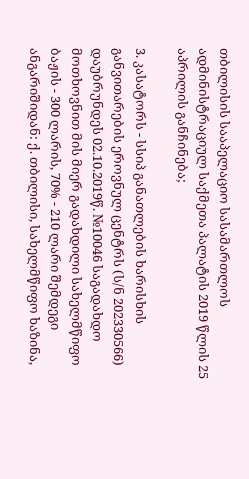თბილისის სააპელაციო სასამართლოს ადმინისტრაციულ საქმეთა პალატის 2019 წლის 25 აპრილის განჩინება;

3. კასატორს - სსიპ განათლების ხარისხის განვითარების ეროვნულ ცენტრს (ს/ნ 202330566) დაუბრუნდეს 02.10.2019წ. №10046 საგადახდო მოთხოვნით მის მიერ გადახდილი სახელმწიფო ბაჟის - 300 ლარის, 70% - 210 ლარი შემდეგი ანგარიშიდან: ქ. თბილისი, სახელმწიფო ხაზინა,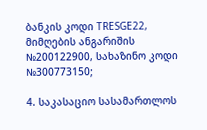ბანკის კოდი TRESGE22, მიმღების ანგარიშის №200122900, სახაზინო კოდი №300773150;

4. საკასაციო სასამართლოს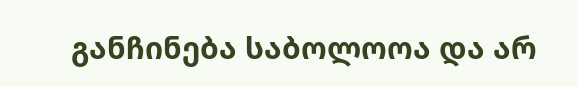განჩინება საბოლოოა და არ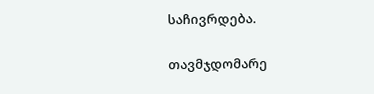საჩივრდება.

თავმჯდომარე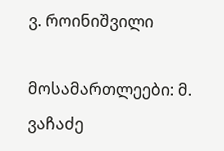ვ. როინიშვილი

მოსამართლეები: მ. ვაჩაძე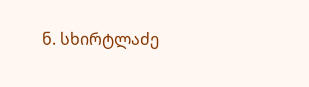ნ. სხირტლაძე